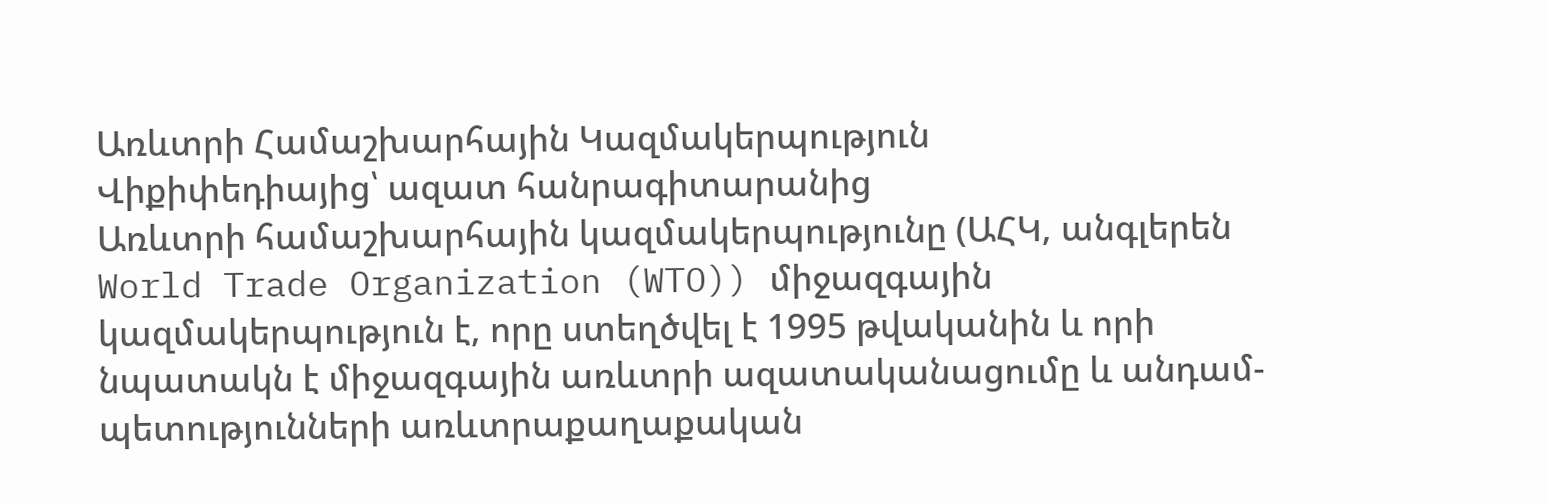Առևտրի Համաշխարհային Կազմակերպություն
Վիքիփեդիայից՝ ազատ հանրագիտարանից
Առևտրի համաշխարհային կազմակերպությունը (ԱՀԿ, անգլերեն World Trade Organization (WTO)) միջազգային կազմակերպություն է, որը ստեղծվել է 1995 թվականին և որի նպատակն է միջազգային առևտրի ազատականացումը և անդամ-պետությունների առևտրաքաղաքական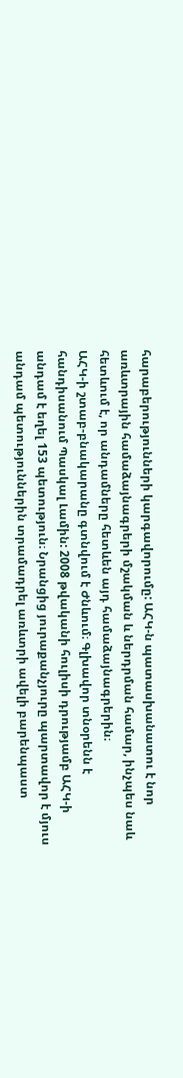հարաբերությունների կարգավորումը: ԱՀԿ-ն պատասխանատու է նոր առևտրային համաձայնագրերի մշակման և ներդրման համար, ինչպես նաև հետևում է, որ անդամները հետևեն այդ համաձայնագրերին։
ԱՀԿ-ի շտաբ-բնակարանը գտնվում է Ժնևում։ Գլխավոր տնօրենն է հանդիսանում Պասկալ Լամին: 2008 թվականի հուլիսի դրությամբ ԱՀԿ-ի անդամ է եղել 153 պետություն։ Նրանցից յուրաքանչյուրը պարտավոր է մյուս անդամ պետություններին տրամադրել առևտրի ավելի բարենպաստ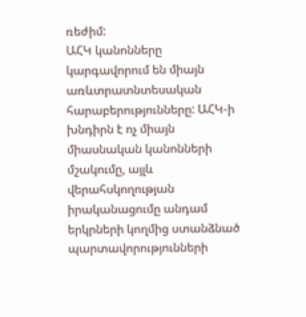ռեժիմ:
ԱՀԿ կանոնները կարգավորում են միայն առևտրատնտեսական հարաբերությունները: ԱՀԿ-ի խնդիրն է ոչ միայն միասնական կանոնների մշակումը, այլև վերահսկողության իրականացումը անդամ երկրների կողմից ստանձնած պարտավորությունների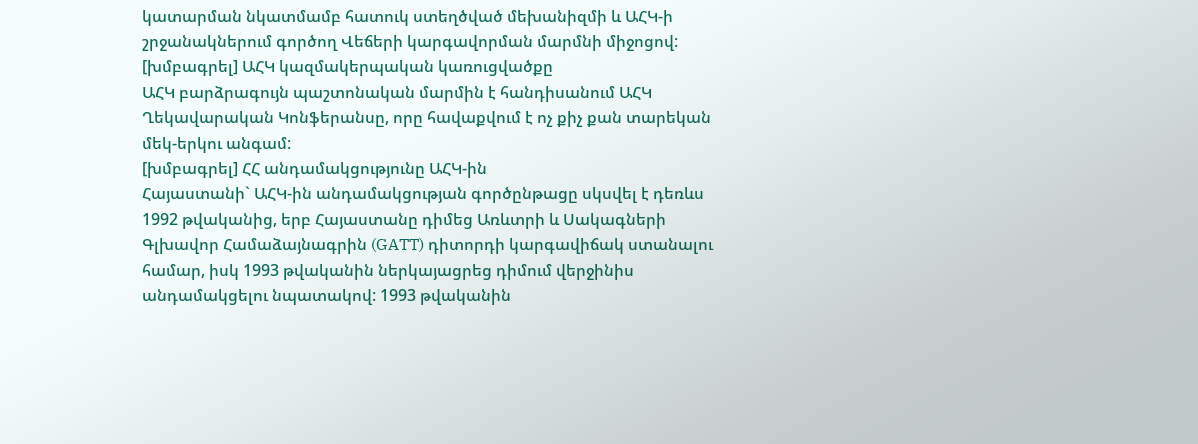կատարման նկատմամբ հատուկ ստեղծված մեխանիզմի և ԱՀԿ-ի շրջանակներում գործող Վեճերի կարգավորման մարմնի միջոցով:
[խմբագրել] ԱՀԿ կազմակերպական կառուցվածքը
ԱՀԿ բարձրագույն պաշտոնական մարմին է հանդիսանում ԱՀԿ Ղեկավարական Կոնֆերանսը, որը հավաքվում է ոչ քիչ քան տարեկան մեկ-երկու անգամ:
[խմբագրել] ՀՀ անդամակցությունը ԱՀԿ-ին
Հայաստանի` ԱՀԿ-ին անդամակցության գործընթացը սկսվել է դեռևս 1992 թվականից, երբ Հայաստանը դիմեց Առևտրի և Սակագների Գլխավոր Համաձայնագրին (GATT) դիտորդի կարգավիճակ ստանալու համար, իսկ 1993 թվականին ներկայացրեց դիմում վերջինիս անդամակցելու նպատակով: 1993 թվականին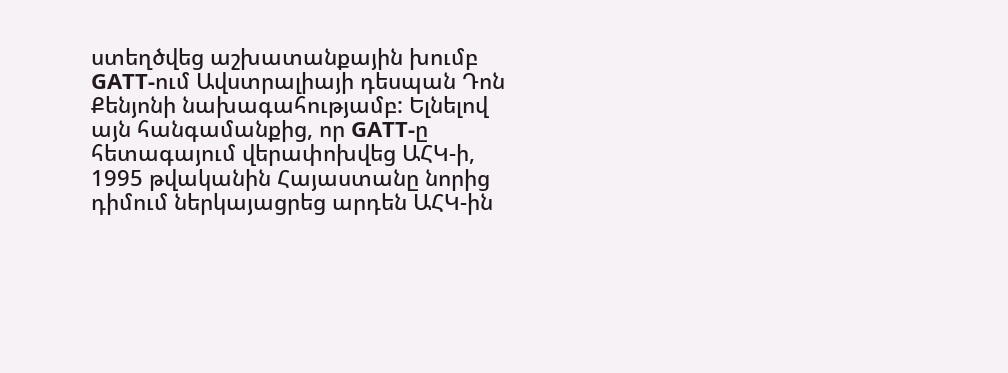ստեղծվեց աշխատանքային խումբ GATT-ում Ավստրալիայի դեսպան Դոն Քենյոնի նախագահությամբ: Ելնելով այն հանգամանքից, որ GATT-ը հետագայում վերափոխվեց ԱՀԿ-ի, 1995 թվականին Հայաստանը նորից դիմում ներկայացրեց արդեն ԱՀԿ-ին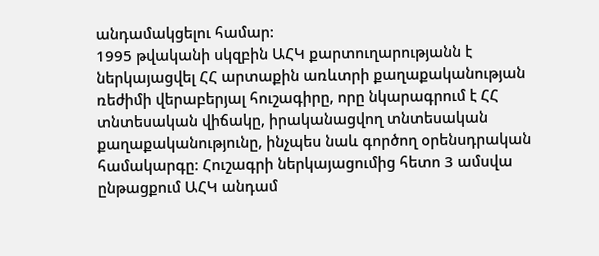անդամակցելու համար:
1995 թվականի սկզբին ԱՀԿ քարտուղարությանն է ներկայացվել ՀՀ արտաքին առևտրի քաղաքականության ռեժիմի վերաբերյալ հուշագիրը, որը նկարագրում է ՀՀ տնտեսական վիճակը, իրականացվող տնտեսական քաղաքականությունը, ինչպես նաև գործող օրենսդրական համակարգը: Հուշագրի ներկայացումից հետո 3 ամսվա ընթացքում ԱՀԿ անդամ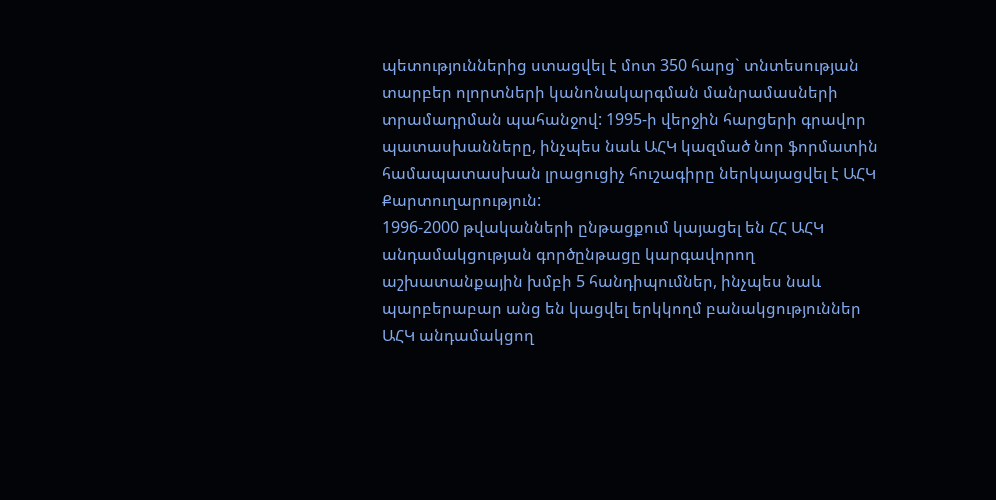պետություններից ստացվել է մոտ 350 հարց` տնտեսության տարբեր ոլորտների կանոնակարգման մանրամասների տրամադրման պահանջով: 1995-ի վերջին հարցերի գրավոր պատասխանները, ինչպես նաև ԱՀԿ կազմած նոր ֆորմատին համապատասխան լրացուցիչ հուշագիրը ներկայացվել է ԱՀԿ Քարտուղարություն:
1996-2000 թվականների ընթացքում կայացել են ՀՀ ԱՀԿ անդամակցության գործընթացը կարգավորող աշխատանքային խմբի 5 հանդիպումներ, ինչպես նաև պարբերաբար անց են կացվել երկկողմ բանակցություններ ԱՀԿ անդամակցող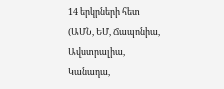14 երկրների հետ (ԱՄՆ, ԵՄ, Ճապոնիա, Ավստրալիա, Կանադա,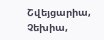Շվեյցարիա, Չեխիա,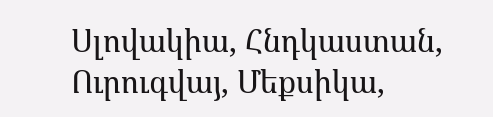Սլովակիա, Հնդկաստան, Ուրուգվայ, Մեքսիկա,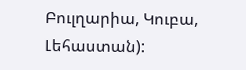Բուլղարիա, Կուբա, Լեհաստան):